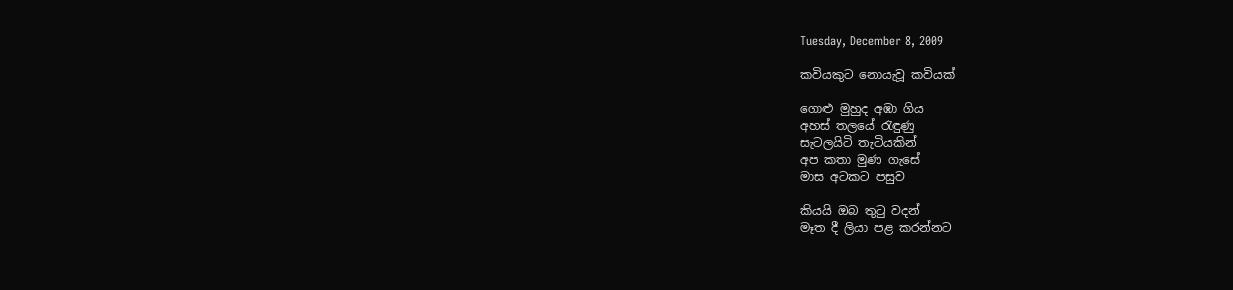Tuesday, December 8, 2009

කවියකුට නොයැවූ කවියක්

ගොළු මුහුද අඹා ගිය
අහස් තලයේ රැඳුණු
සැටලයිටි තැටියකින්
අප කතා මුණ ගැසේ
මාස අටකට පසුව

කියයි ඔබ තුටු වදන්
මෑත දී ලියා පළ කරන්නට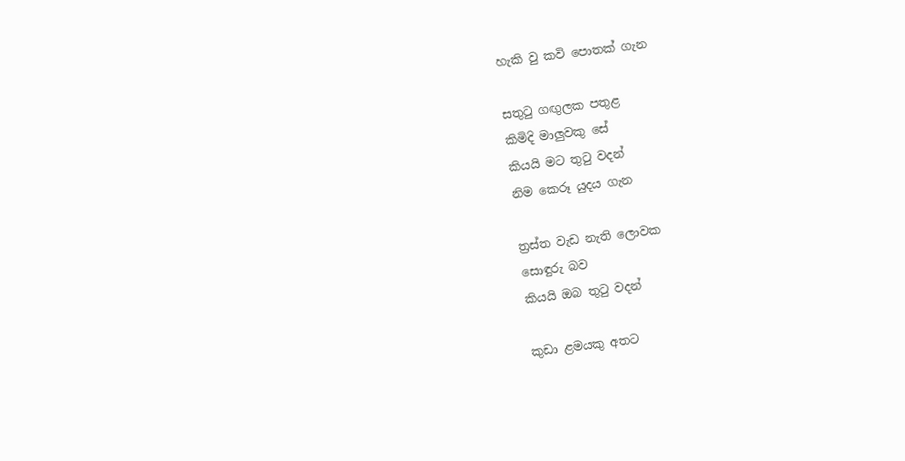හැකි වු කවි පොතක් ගැන

සතුටු ගඟුලක පතුළ
කිමිදි මාලුවකු සේ
කියයි මට තුටු වදන්
නිම කෙරූ යුදය ගැන

ත්‍රස්ත වැඩ නැති ලොවක
සොඳුරු බව
කියයි ඔබ තුටු වදන්

කුඩා ළමයකු අතට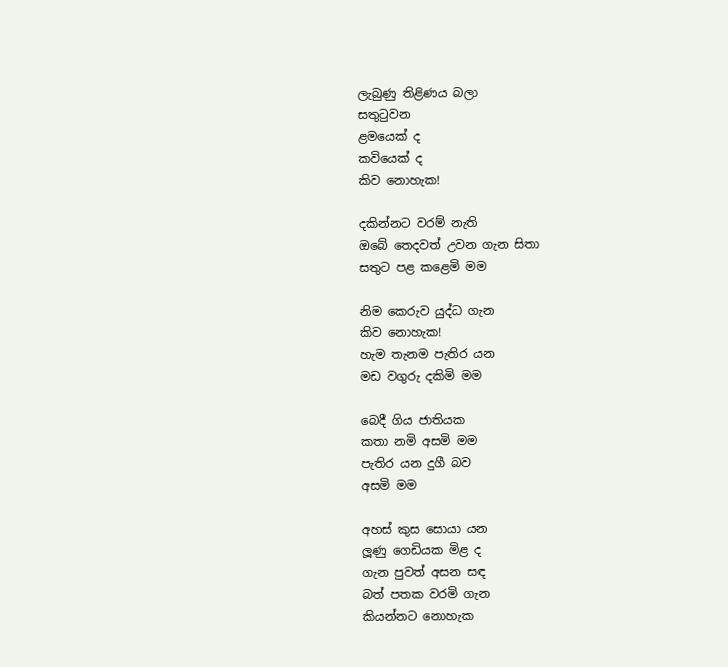ලැබුණු තිළිණය බලා
සතුටුවන
ළමයෙක් ද
කවියෙක් ද
කිව නොහැක!

දකින්නට වරම් නැති
ඔබේ තෙදවත් උවන ගැන සිතා
සතුට පළ කළෙමි මම

නිම කෙරුව යුද්ධ ගැන
කිව නොහැක!
හැම තැනම පැතිර යන
මඩ වගුරු දකිමි මම

බෙදී ගිය ජාතියක
කතා නමි අසමි මම
පැතිර යන දුගී බව
අසමි මම

අහස් කුස සොයා යන
ලූණු ගෙඩියක මිළ ද
ගැන පුවත් අසන සඳ
බත් පතක වරමි ගැන
කියන්නට නොහැක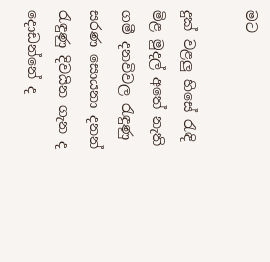මට

දුක් වළලු හිසේ රැඳි
මිළ මුදල් අතේ නැති
ගමී දනවිවල රැඳුණු
සරණ සොයනා දනන්
රැඳුණු දිවයින ගැන ද
දොඩන්නේ ද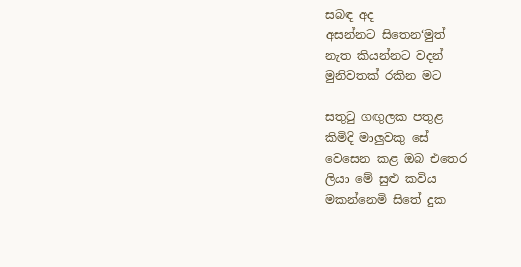සබඳ අද
අසන්නට සිතෙන‘මුත්
නැත කියන්නට වදන්
මුනිවතක් රකින මට

සතුටු ගඟුලක පතුළ
කිමිදි මාලුවකු සේ
වෙසෙන කළ ඔබ එතෙර
ලියා මේ සුළු කවිය
මකන්නෙමි සිතේ දුක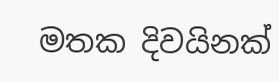මතක දිවයිනක්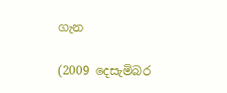ගැන

(2009 දෙසැමිබර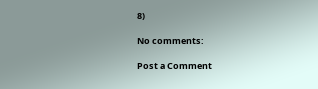8)

No comments:

Post a Comment